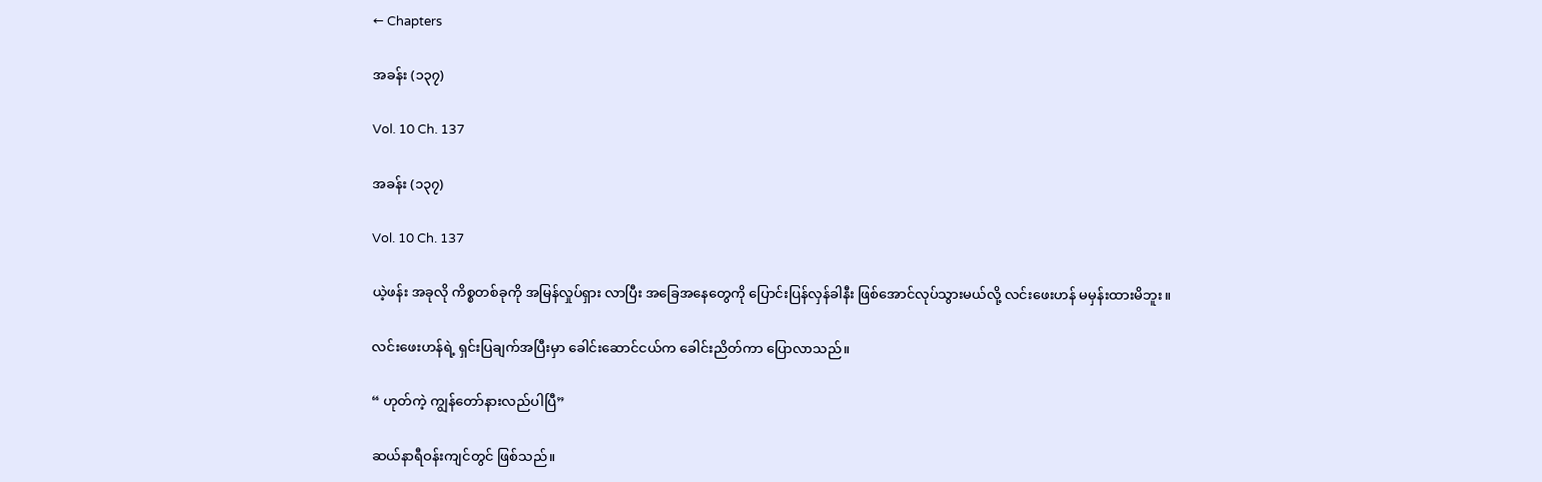← Chapters

အခန်း (၁၃၇)

Vol. 10 Ch. 137

အခန်း (၁၃၇)

Vol. 10 Ch. 137

ယဲ့ဖန်း အခုလို ကိစ္စတစ်ခုကို အမြန်လှုပ်ရှား လာပြီး အခြေအနေတွေကို ပြောင်းပြန်လှန်ခါနီး ဖြစ်အောင်လုပ်သွားမယ်လို့ လင်းဖေးဟန် မမှန်းထားမိဘူး။

လင်းဖေးဟန်ရဲ့ ရှင်းပြချက်အပြီးမှာ ခေါင်းဆောင်ငယ်က ခေါင်းညိတ်ကာ ပြောလာသည်။

“ ဟုတ်ကဲ့ ကျွန်တော်နားလည်ပါပြီ”

ဆယ်နာရီဝန်းကျင်တွင် ဖြစ်သည်။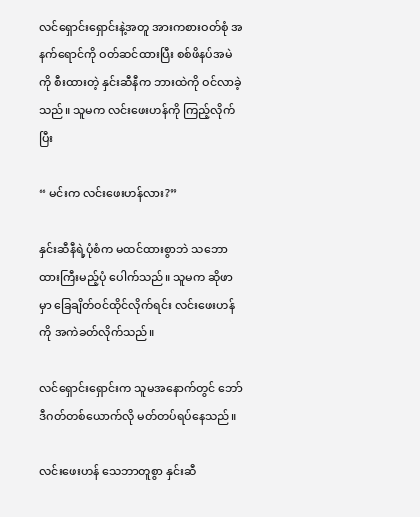လင်ရှောင်းရှောင်းနဲ့အတူ အားကစားဝတ်စုံ အနက်ရောင်ကို ဝတ်ဆင်ထားပြီး စစ်ဖိနပ်အမဲကို စီးထားတဲ့ နှင်းဆီနီက ဘားထဲကို ဝင်လာခဲ့သည်။ သူမက လင်းဖေးဟန်ကို ကြည့်လိုက်ပြီး

“ မင်းက လင်းဖေးဟန်လား?”

နှင်းဆီနီရဲ့ပုံစံက မထင်ထားစွာဘဲ သဘောထားကြီးမည့်ပုံ ပေါက်သည်။ သူမက ဆိုဖာမှာ ခြေချိတ်ဝင်ထိုင်လိုက်ရင်း လင်းဖေးဟန်ကို အကဲခတ်လိုက်သည်။

လင်ရှောင်းရှောင်းက သူမအနောက်တွင် ဘော်ဒီဂတ်တစ်ယောက်လို မတ်တပ်ရပ်နေသည်။

လင်းဖေးဟန် သေဘာတူစွာ နှင်းဆီ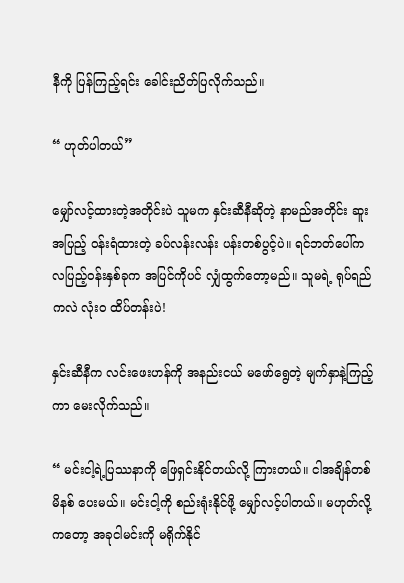နီကို ပြန်ကြည့်ရင်း ခေါင်းညိတ်ပြလိုက်သည်။

“ ဟုတ်ပါတယ်”

မျှော်လင့်ထားတဲ့အတိုင်းပဲ သူမက နှင်းဆီနီဆိုတဲ့ နာမည်အတိုင်း ဆူးအပြည့် ဝန်းရံထားတဲ့ ခပ်လန်းလန်း ပန်းတစ်ပွင့်ပဲ။ ရင်ဘတ်ပေါ်က လပြည့်ဝန်းနှစ်ခုက အပြင်ကိုပင် လျှံထွက်တော့မည်။ သူမရဲ့ ရုပ်ရည်ကလဲ လုံးဝ ထိပ်တန်းပဲ!

နှင်းဆီနီက လင်းဖေးဟန်ကို အနည်းငယ် မဖော်ရွေတဲ့ မျက်နှာနဲ့ကြည့်ကာ မေးလိုက်သည်။

“ မင်းငါ့ရဲ့ပြဿနာကို ဖြေရှင်းနိုင်တယ်လို့ ကြားတယ်။ ငါအချိန်တစ်မိနစ် ပေးမယ်။ မင်းငါ့ကို စည်းရုံးနိုင်ဖို့ မျှော်လင့်ပါတယ်။ မဟုတ်လို့ကတော့ အခုငါမင်းကို မရိုက်နိုင်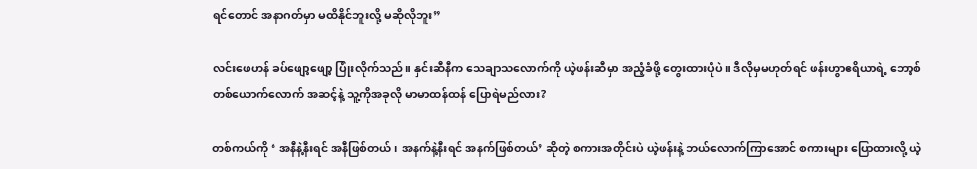ရင်တောင် အနာဂတ်မှာ မထိနိုင်ဘူးလို့ မဆိုလိုဘူး”

လင်းဖေဟန် ခပ်ဖျော့ဖျော့ ပြုံးလိုက်သည်။ နှင်းဆီနီက သေချာသလောက်ကို ယဲ့ဖန်းဆီမှာ အညံ့ခံဖို့ တွေးထားပုံပဲ။ ဒီလိုမှမဟုတ်ရင် ဖန်းဟွာဧရိယာရဲ့ ဘော့စ်တစ်ယောက်လောက် အဆင့်နဲ့ သူ့ကိုအခုလို မာမာထန်ထန် ပြောရဲမည်လား?

တစ်ကယ်ကို ‘ အနီနဲ့နီးရင် အနီဖြစ်တယ်၊ အနက်နဲ့နီးရင် အနက်ဖြစ်တယ်’ ဆိုတဲ့ စကားအတိုင်းပဲ ယဲ့ဖန်းနဲ့ ဘယ်လောက်ကြာအောင် စကားများ ပြောထားလို့ ယဲ့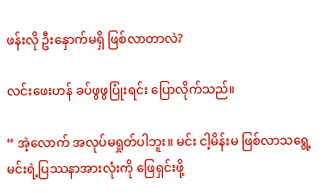ဖန်းလို ဦးနှောက်မရှိ ဖြစ်လာတာလဲ?

လင်းဖေးဟန် ခပ်ဖွဖွပြုံးရင်း ပြောလိုက်သည်။

“ အဲ့လောက် အလုပ်မရှုတ်ပါဘူး။ မင်း ငါ့မိန်းမ ဖြစ်လာသရွေ့ မင်းရဲ့ပြဿနာအားလုံးကို ဖြေရှင်းဖို့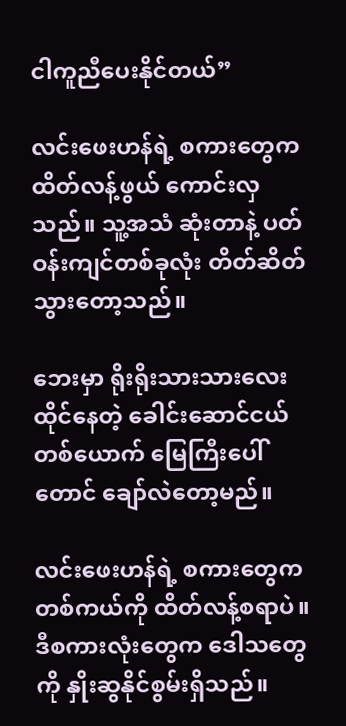ငါကူညီပေးနိုင်တယ်”

လင်းဖေးဟန်ရဲ့ စကားတွေက ထိတ်လန့်ဖွယ် ကောင်းလှသည်။ သူ့အသံ ဆုံးတာနဲ့ ပတ်ဝန်းကျင်တစ်ခုလုံး တိတ်ဆိတ်သွားတော့သည်။

ဘေးမှာ ရိုးရိုးသားသားလေး ထိုင်နေတဲ့ ခေါင်းဆောင်ငယ်တစ်ယောက် မြေကြီးပေါ်တောင် ချော်လဲတော့မည်။

လင်းဖေးဟန်ရဲ့ စကားတွေက တစ်ကယ်ကို ထိတ်လန့်စရာပဲ။ ဒီစကားလုံးတွေက ဒေါသတွေကို နှိုးဆွနိုင်စွမ်းရှိသည်။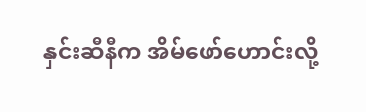နှင်းဆီနီက အိမ်ဖော်ဟောင်းလို့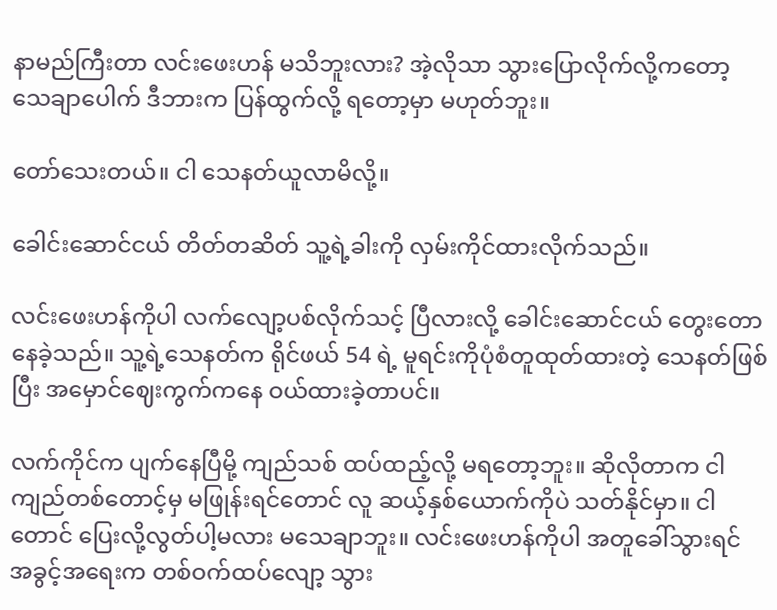နာမည်ကြီးတာ လင်းဖေးဟန် မသိဘူးလား? အဲ့လိုသာ သွားပြောလိုက်လို့ကတော့ သေချာပေါက် ဒီဘားက ပြန်ထွက်လို့ ရတော့မှာ မဟုတ်ဘူး။

တော်သေးတယ်။ ငါ သေနတ်ယူလာမိလို့။

ခေါင်းဆောင်ငယ် တိတ်တဆိတ် သူ့ရဲ့ခါးကို လှမ်းကိုင်ထားလိုက်သည်။

လင်းဖေးဟန်ကိုပါ လက်လျော့ပစ်လိုက်သင့် ပြီလားလို့ ခေါင်းဆောင်ငယ် တွေးတော နေခဲ့သည်။ သူ့ရဲ့သေနတ်က ရိုင်ဖယ် 54 ရဲ့ မူရင်းကိုပုံစံတူထုတ်ထားတဲ့ သေနတ်ဖြစ်ပြီး အမှောင်ဈေးကွက်ကနေ ဝယ်ထားခဲ့တာပင်။

လက်ကိုင်က ပျက်နေပြီမို့ ကျည်သစ် ထပ်ထည့်လို့ မရတော့ဘူး။ ဆိုလိုတာက ငါ ကျည်တစ်တောင့်မှ မဖြုန်းရင်တောင် လူ ဆယ့်နှစ်ယောက်ကိုပဲ သတ်နိုင်မှာ။ ငါတောင် ပြေးလို့လွတ်ပါ့မလား မသေချာဘူး။ လင်းဖေးဟန်ကိုပါ အတူခေါ်သွားရင် အခွင့်အရေးက တစ်ဝက်ထပ်လျော့ သွား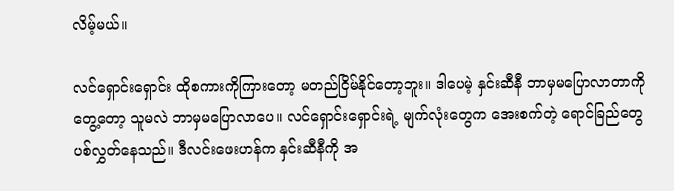လိမ့်မယ်။

လင်ရှောင်းရှောင်း ထိုစကားကိုကြားတော့ မတည်ငြိမ်နိုင်တော့ဘူး။ ဒါပေမဲ့ နှင်းဆီနီ ဘာမှမပြောလာတာကို တွေ့တော့ သူမလဲ ဘာမှမပြောလာပေ။ လင်ရှောင်းရှောင်းရဲ့ မျက်လုံးတွေက အေးစက်တဲ့ ရောင်ခြည်တွေ ပစ်လွှတ်နေသည်။ ဒီလင်းဖေးဟန်က နှင်းဆီနီကို အ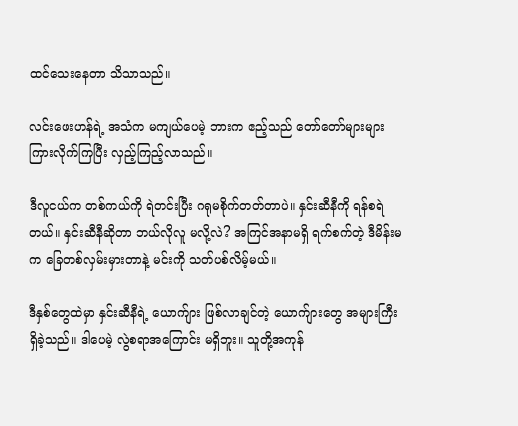ထင်သေးနေတာ သိသာသည်။

လင်းဖေးဟန်ရဲ့ အသံက မကျယ်ပေမဲ့ ဘားက ဧည့်သည် တော်တော်များများ ကြားလိုက်ကြပြီး လှည့်ကြည့်လာသည်။

ဒီလူငယ်က တစ်ကယ်ကို ရဲတင်းပြီး ဂရုမစိုက်တတ်တာပဲ။ နှင်းဆီနီကို ရန်စရဲတယ်။ နှင်းဆီနီဆိုတာ ဘယ်လိုလူ မလို့လဲ? အကြင်အနာမရှိ ရက်စက်တဲ့ ဒီမိန်းမက ခြေတစ်လှမ်းမှားတာနဲ့ မင်းကို သတ်ပစ်လိမ့်မယ်။

ဒီနှစ်တွေထဲမှာ နှင်းဆီနီရဲ့ ယောက်ျား ဖြစ်လာချင်တဲ့ ယောက်ျားတွေ အများကြီး ရှိခဲ့သည်။ ဒါပေမဲ့ လွဲစရာအကြောင်း မရှိဘူး။ သူတို့အကုန်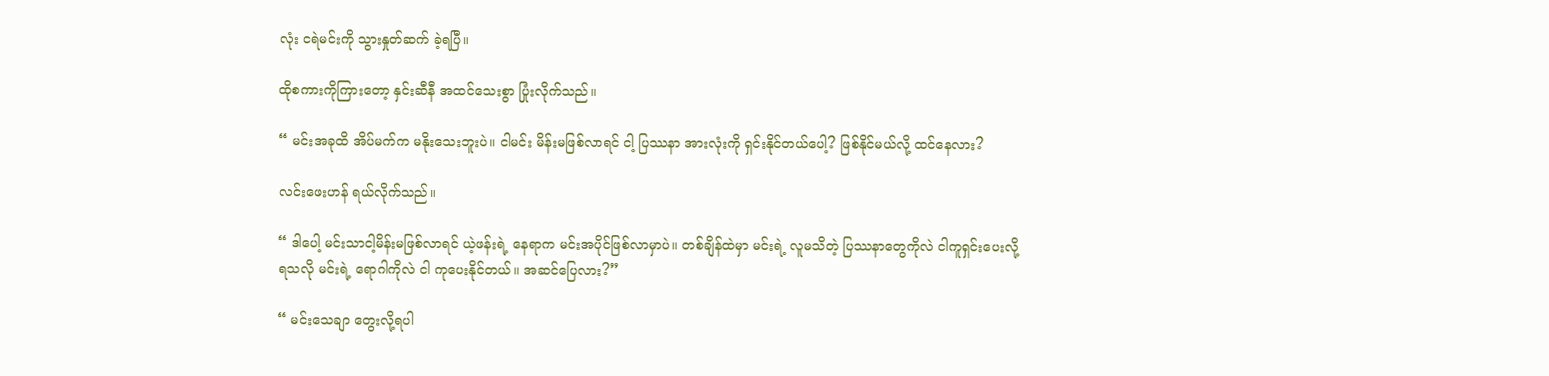လုံး ငရဲမင်းကို သွားနှုတ်ဆက် ခဲ့ရပြီ။

ထိုစကားကိုကြားတော့ နှင်းဆီနီ အထင်သေးစွာ ပြုံးလိုက်သည်။

“ မင်းအခုထိ အိပ်မက်က မနိုးသေးဘူးပဲ။ ငါမင်း မိန်းမဖြစ်လာရင် ငါ့ ပြဿနာ အားလုံးကို ရှင်းနိုင်တယ်ပေါ့? ဖြစ်နိုင်မယ်လို့ ထင်နေလား?

လင်းဖေးဟန် ရယ်လိုက်သည်။

“ ဒါပေါ့ မင်းသာငါ့မိန်းမဖြစ်လာရင် ယဲ့ဖန်းရဲ့ နေရာက မင်းအပိုင်ဖြစ်လာမှာပဲ။ တစ်ချိန်ထဲမှာ မင်းရဲ့ လူမသိတဲ့ ပြဿနာတွေကိုလဲ ငါကူရှင်းပေးလို့ ရသလို မင်းရဲ့ ရောဂါကိုလဲ ငါ ကုပေးနိုင်တယ်။ အဆင်ပြေလား?”

“ မင်းသေချာ တွေးလို့ရပါ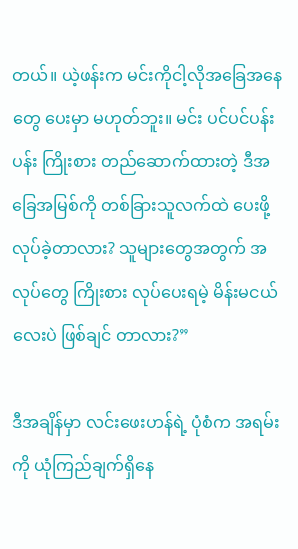တယ်။ ယဲ့ဖန်းက မင်းကိုငါ့လိုအခြေအနေတွေ ပေးမှာ မဟုတ်ဘူး။ မင်း ပင်ပင်ပန်းပန်း ကြိုးစား တည်ဆောက်ထားတဲ့ ဒီအခြေအမြစ်ကို တစ်ခြားသူလက်ထဲ ပေးဖို့ လုပ်ခဲ့တာလား? သူများတွေအတွက် အလုပ်တွေ ကြိုးစား လုပ်ပေးရမဲ့ မိန်းမငယ်လေးပဲ ဖြစ်ချင် တာလား?”

ဒီအချိန်မှာ လင်းဖေးဟန်ရဲ့ ပုံစံက အရမ်းကို ယုံကြည်ချက်ရှိနေ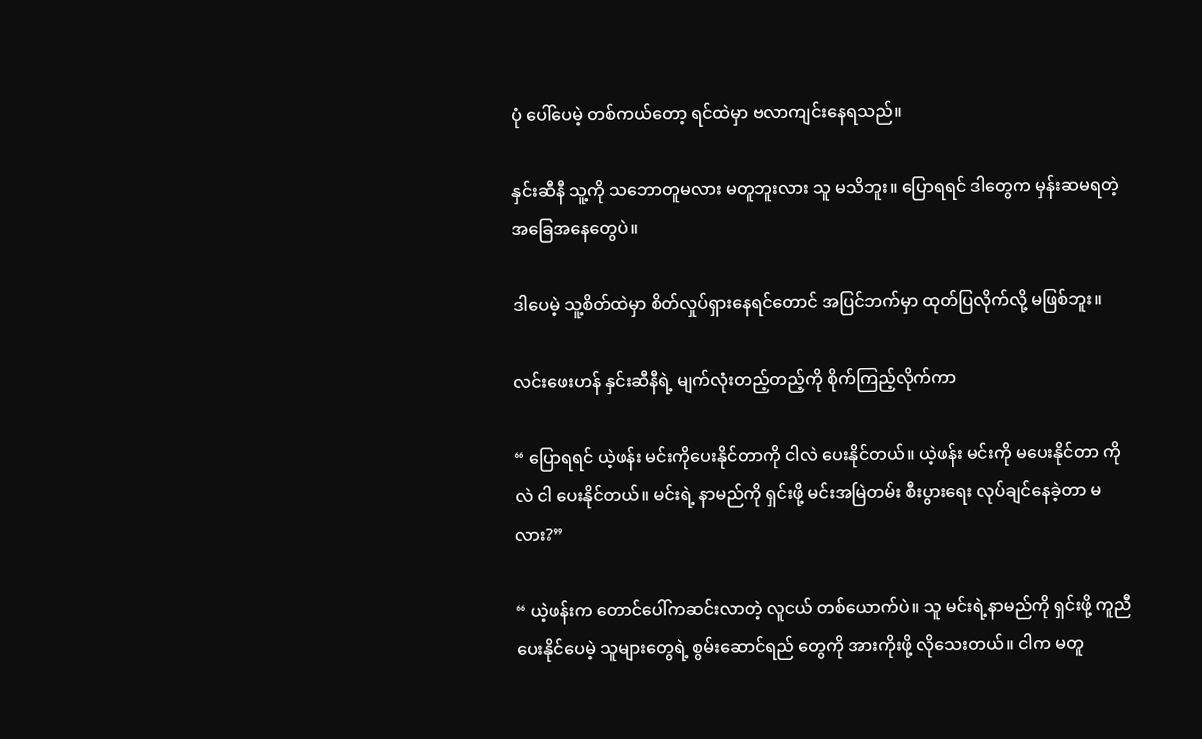ပုံ ပေါ်ပေမဲ့ တစ်ကယ်တော့ ရင်ထဲမှာ ဗလာကျင်းနေရသည်။

နှင်းဆီနီ သူ့ကို သဘောတူမလား မတူဘူးလား သူ မသိဘူး။ ပြောရရင် ဒါတွေက မှန်းဆမရတဲ့ အခြေအနေတွေပဲ။

ဒါပေမဲ့ သူ့စိတ်ထဲမှာ စိတ်လှုပ်ရှားနေရင်တောင် အပြင်ဘက်မှာ ထုတ်ပြလိုက်လို့ မဖြစ်ဘူး။

လင်းဖေးဟန် နှင်းဆီနီရဲ့ မျက်လုံးတည့်တည့်ကို စိုက်ကြည့်လိုက်ကာ

“ ပြောရရင် ယဲ့ဖန်း မင်းကိုပေးနိုင်တာကို ငါလဲ ပေးနိုင်တယ်။ ယဲ့ဖန်း မင်းကို မပေးနိုင်တာ ကိုလဲ ငါ ပေးနိုင်တယ်။ မင်းရဲ့ နာမည်ကို ရှင်းဖို့ မင်းအမြဲတမ်း စီးပွားရေး လုပ်ချင်နေခဲ့တာ မလား?”

“ ယဲ့ဖန်းက တောင်ပေါ်ကဆင်းလာတဲ့ လူငယ် တစ်ယောက်ပဲ။ သူ မင်းရဲ့နာမည်ကို ရှင်းဖို့ ကူညီပေးနိုင်ပေမဲ့ သူများတွေရဲ့ စွမ်းဆောင်ရည် တွေကို အားကိုးဖို့ လိုသေးတယ်။ ငါက မတူ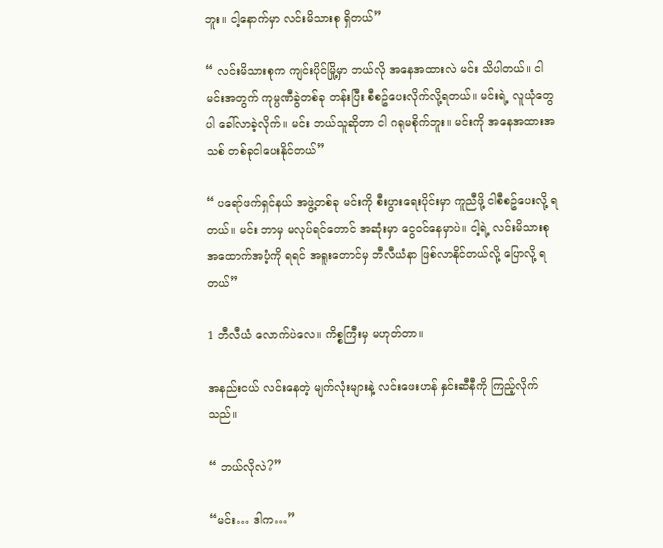ဘူး။ ငါ့နောက်မှာ လင်းမိသားစု ရှိတယ်”

“ လင်းမိသားစုက ကျင်းပိုင်မြို့မှာ ဘယ်လို အနေအထားလဲ မင်း သိပါတယ်။ ငါမင်းအတွက် ကုမ္ပဏီခွဲတစ်ခု တန်းပြီး စီစဥ်ပေးလိုက်လို့ရတယ်။ မင်းရဲ့ လူယုံတွေပါ ခေါ်လာခဲ့လိုက်။ မင်း ဘယ်သူဆိုတာ ငါ ဂရုမစိုက်ဘူး။ မင်းကို အနေအထားအသစ် တစ်ခုငါပေးနိုင်တယ်”

“ ပရော်ဖက်ရှင်နယ် အဖွဲ့တစ်ခု မင်းကို စီးပွားရေးပိုင်းမှာ ကူညီဖို့ ငါစီစဥ်ပေးလို့ ရတယ်။ မင်း ဘာမှ မလုပ်ရင်တောင် အဆုံးမှာ ငွေဝင်နေမှာပဲ။ ငါ့ရဲ့ လင်းမိသားစု အထောက်အပံ့ကို ရရင် အရူးတောင်မှ ဘီလီယံနာ ဖြစ်လာနိုင်တယ်လို့ ပြောလို့ ရတယ်”

1 ဘီလီယံ လောက်ပဲလေ။ ကိစ္စကြီးမှ မဟုတ်တာ။

အနည်းငယ် လင်းနေတဲ့ မျက်လုံးများနဲ့ လင်းဖေးဟန် နှင်းဆီနီကို ကြည့်လိုက်သည်။

“ ဘယ်လိုလဲ?”

“မင်း… ဒါက…”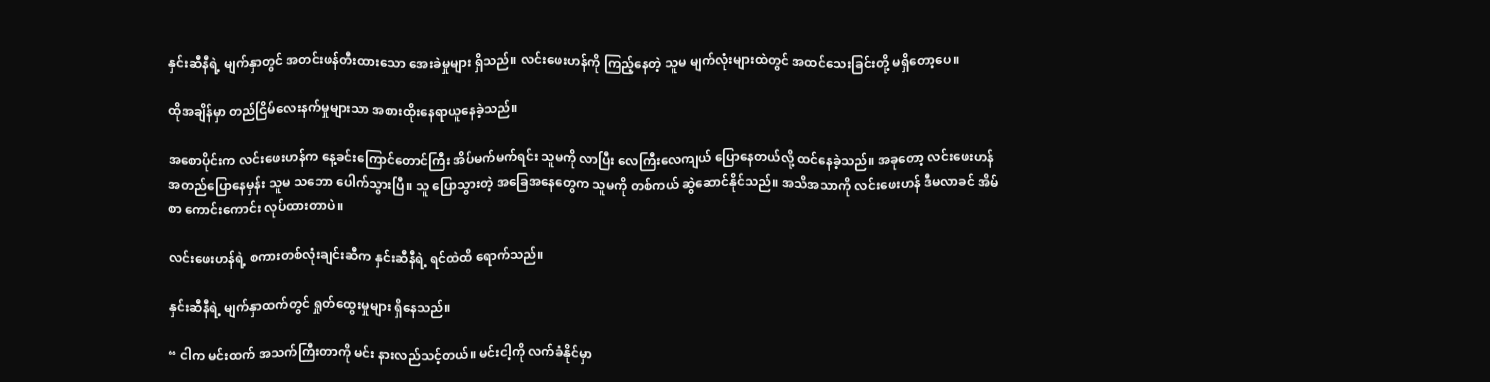နှင်းဆီနီရဲ့ မျက်နှာတွင် အတင်းဖန်တီးထားသော အေးခဲမှုများ ရှိသည်။ လင်းဖေးဟန်ကို ကြည့်နေတဲ့ သူမ မျက်လုံးများထဲတွင် အထင်သေးခြင်းတို့ မရှိတော့ပေ။

ထိုအချိန်မှာ တည်ငြိမ်လေးနက်မှုများသာ အစားထိုးနေရာယူနေခဲ့သည်။

အစောပိုင်းက လင်းဖေးဟန်က နေ့ခင်းကြောင်တောင်ကြီး အိပ်မက်မက်ရင်း သူမကို လာပြီး လေကြီးလေကျယ် ပြောနေတယ်လို့ ထင်နေခဲ့သည်။ အခုတော့ လင်းဖေးဟန် အတည်ပြောနေမှန်း သူမ သဘော ပေါက်သွားပြီ။ သူ ပြောသွားတဲ့ အခြေအနေတွေက သူမကို တစ်ကယ် ဆွဲဆောင်နိုင်သည်။ အသိအသာကို လင်းဖေးဟန် ဒီမလာခင် အိမ်စာ ကောင်းကောင်း လုပ်ထားတာပဲ။

လင်းဖေးဟန်ရဲ့ စကားတစ်လုံးချင်းဆီက နှင်းဆီနီရဲ့ ရင်ထဲထိ ရောက်သည်။

နှင်းဆီနီရဲ့ မျက်နှာထက်တွင် ရှုတ်ထွေးမှုများ ရှိနေသည်။

“ ငါက မင်းထက် အသက်ကြီးတာကို မင်း နားလည်သင့်တယ်။ မင်းငါ့ကို လက်ခံနိုင်မှာ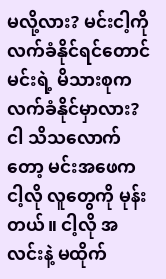မလို့လား? မင်းငါ့ကို လက်ခံနိုင်ရင်တောင် မင်းရဲ့ မိသားစုက လက်ခံနိုင်မှာလား? ငါ သိသလောက်တော့ မင်းအဖေက ငါ့လို လူတွေကို မုန်းတယ်။ ငါ့လို အလင်းနဲ့ မထိုက်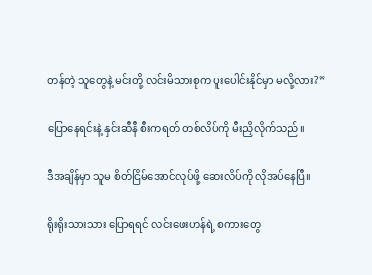တန်တဲ့ သူတွေနဲ့ မင်းတို့ လင်းမိသားစုက ပူးပေါင်းနိုင်မှာ မလို့လား?”

ပြောနေရင်းနဲ့ နှင်းဆီနီ စီးကရတ် တစ်လိပ်ကို မီးညှိလိုက်သည်။

ဒီအချိန်မှာ သူမ စိတ်ငြိမ်အောင်လုပ်ဖို့ ဆေးလိပ်ကို လိုအပ်နေပြီ။

ရိုးရိုးသားသား ပြောရရင် လင်းဖေးဟန်ရဲ့ စကားတွေ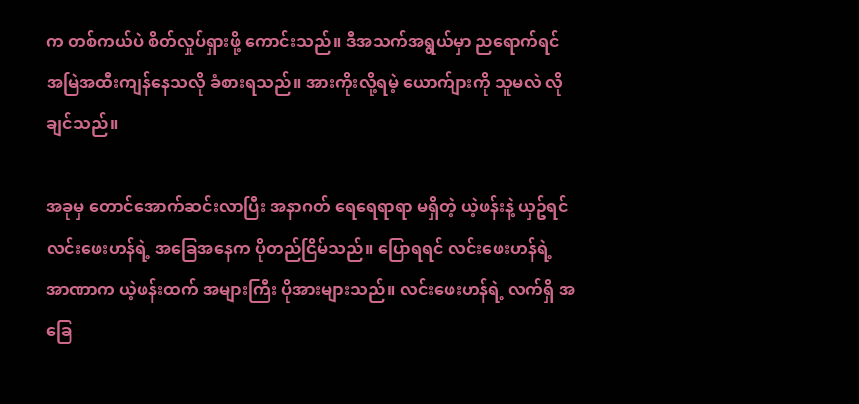က တစ်ကယ်ပဲ စိတ်လှုပ်ရှားဖို့ ကောင်းသည်။ ဒီအသက်အရွယ်မှာ ညရောက်ရင် အမြဲအထီးကျန်နေသလို ခံစားရသည်။ အားကိုးလို့ရမဲ့ ယောက်ျားကို သူမလဲ လိုချင်သည်။

အခုမှ တောင်အောက်ဆင်းလာပြီး အနာဂတ် ရေရေရာရာ မရှိတဲ့ ယဲ့ဖန်းနဲ့ ယှဥ်ရင် လင်းဖေးဟန်ရဲ့ အခြေအနေက ပိုတည်ငြိမ်သည်။ ပြောရရင် လင်းဖေးဟန်ရဲ့ အာဏာက ယဲ့ဖန်းထက် အများကြီး ပိုအားများသည်။ လင်းဖေးဟန်ရဲ့ လက်ရှိ အခြေ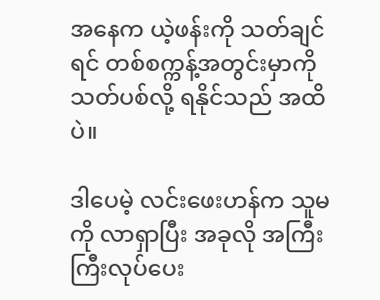အနေက ယဲ့ဖန်းကို သတ်ချင်ရင် တစ်စက္ကန့်အတွင်းမှာကို သတ်ပစ်လို့ ရနိုင်သည် အထိပဲ။

ဒါပေမဲ့ လင်းဖေးဟန်က သူမကို လာရှာပြီး အခုလို အကြီးကြီးလုပ်ပေး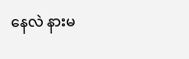နေလဲ နားမ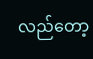လည်တော့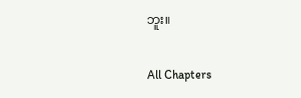ဘူး။

All Chapters